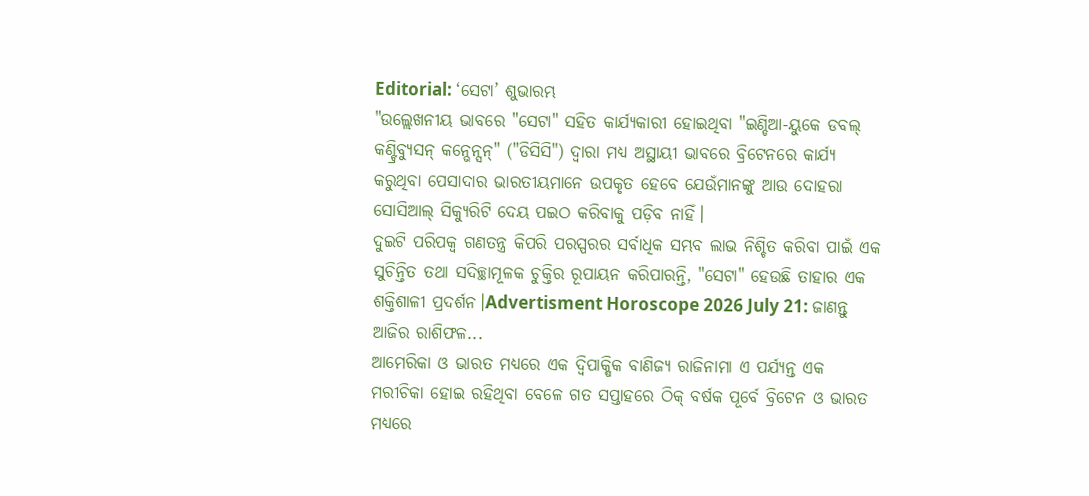Editorial: ‘ସେଟା’ ଶୁଭାରମ୍ଭ
"ଉଲ୍ଲେଖନୀୟ ଭାବରେ "ସେଟା" ସହିତ କାର୍ଯ୍ୟକାରୀ ହୋଇଥିବା "ଇଣ୍ଡିଆ-ୟୁକେ ଡବଲ୍ କଣ୍ଟ୍ରିବ୍ୟୁସନ୍ କନ୍ଭେନ୍ସନ୍" ("ଡିସିସି") ଦ୍ବାରା ମଧ୍ୟ ଅସ୍ଥାୟୀ ଭାବରେ ବ୍ରିଟେନରେ କାର୍ଯ୍ୟ କରୁଥିବା ପେସାଦାର ଭାରତୀୟମାନେ ଉପକୃତ ହେବେ ଯେଉଁମାନଙ୍କୁ ଆଉ ଦୋହରା ସୋସିଆଲ୍ ସିକ୍ୟୁରିଟି ଦେୟ ପଇଠ କରିବାକୁ ପଡ଼ିବ ନାହିଁ।
ଦୁଇଟି ପରିପକ୍ବ ଗଣତନ୍ତ୍ର କିପରି ପରସ୍ପରର ସର୍ବାଧିକ ସମ୍ଭବ ଲାଭ ନିଶ୍ଚିତ କରିବା ପାଇଁ ଏକ ସୁଚିନ୍ତିତ ତଥା ସଦିଚ୍ଛାମୂଳକ ଚୁକ୍ତିର ରୂପାୟନ କରିପାରନ୍ତି, "ସେଟା" ହେଉଛି ତାହାର ଏକ ଶକ୍ତିଶାଳୀ ପ୍ରଦର୍ଶନ।Advertisment Horoscope 2026 July 21: ଜାଣନ୍ତୁ ଆଜିର ରାଶିଫଳ...
ଆମେରିକା ଓ ଭାରତ ମଧ୍ୟରେ ଏକ ଦ୍ବିପାକ୍ଷିକ ବାଣିଜ୍ୟ ରାଜିନାମା ଏ ପର୍ଯ୍ୟନ୍ତ ଏକ ମରୀଚିକା ହୋଇ ରହିଥିବା ବେଳେ ଗତ ସପ୍ତାହରେ ଠିକ୍ ବର୍ଷକ ପୂର୍ବେ ବ୍ରିଟେନ ଓ ଭାରତ ମଧ୍ୟରେ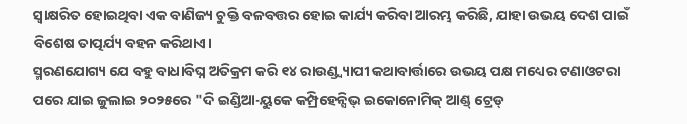ସ୍ବାକ୍ଷରିତ ହୋଇଥିବା ଏକ ବାଣିଜ୍ୟ ଚୁକ୍ତି ବଳବତ୍ତର ହୋଇ କାର୍ଯ୍ୟ କରିବା ଆରମ୍ଭ କରିଛି, ଯାହା ଉଭୟ ଦେଶ ପାଇଁ ବିଶେଷ ତାତ୍ପର୍ଯ୍ୟ ବହନ କରିଥାଏ।
ସ୍ମରଣଯୋଗ୍ୟ ଯେ ବହୁ ବାଧାବିଘ୍ନ ଅତିକ୍ରମ କରି ୧୪ ରାଉଣ୍ଡ୍ବ୍ୟାପୀ କଥାବାର୍ତ୍ତାରେ ଉଭୟ ପକ୍ଷ ମଧ୍ୟେର ଟଣାଓଟରା ପରେ ଯାଇ ଜୁଲାଇ ୨୦୨୫ରେ "ଦି ଇଣ୍ଡିଆ-ୟୁକେ କମ୍ପ୍ରିହେନ୍ସିଭ୍ ଇକୋନୋମିକ୍ ଆଣ୍ଡ୍ ଟ୍ରେଡ୍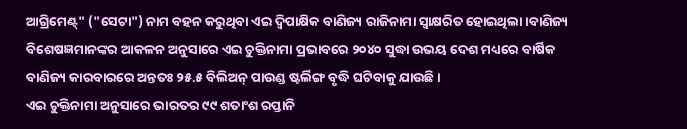ଆଗ୍ରିମେଣ୍ଟ୍" ("ସେଟା") ନାମ ବହନ କରୁଥିବା ଏଇ ଦ୍ବିପାକ୍ଷିକ ବାଣିଜ୍ୟ ରାଜିନାମା ସ୍ବାକ୍ଷରିତ ହୋଇଥିଲା।ବାଣିଜ୍ୟ ବିଶେଷଜ୍ଞମାନଙ୍କର ଆକଳନ ଅନୁସାରେ ଏଇ ଚୁକ୍ତିନାମା ପ୍ରଭାବରେ ୨୦୪୦ ସୁଦ୍ଧା ଉଭୟ ଦେଶ ମଧ୍ୟରେ ବାର୍ଷିକ ବାଣିଜ୍ୟ କାରବାରରେ ଅନ୍ତତଃ ୨୫.୫ ବିଲିଅନ୍ ପାଉଣ୍ଡ ଷ୍ଟର୍ଲିଙ୍ଗ ବୃଦ୍ଧି ଘଟିବାକୁ ଯାଉଛି।
ଏଇ ଚୁକ୍ତିନାମା ଅନୁସାରେ ଭାରତର ୯୯ ଶତାଂଶ ରପ୍ତାନି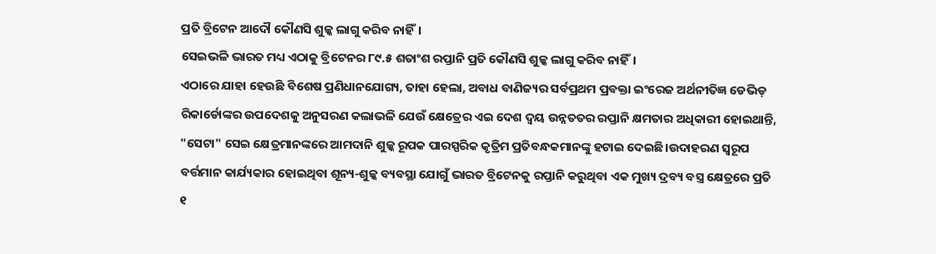ପ୍ରତି ବ୍ରିଟେନ ଆଦୌ କୌଣସି ଶୁଳ୍କ ଲାଗୁ କରିବ ନାହିଁ।
ସେଇଭଳି ଭାରତ ମଧ୍ୟ ଏଠାକୁ ବ୍ରିଟେନର ୮୯.୫ ଶତାଂଶ ରପ୍ତାନି ପ୍ରତି କୌଣସି ଶୁଳ୍କ ଲାଗୁ କରିବ ନାହିଁ।
ଏଠାରେ ଯାହା ହେଉଛି ବିଶେଷ ପ୍ରଣିଧାନଯୋଗ୍ୟ, ତାହା ହେଲା, ଅବାଧ ବାଣିଜ୍ୟର ସର୍ବପ୍ରଥମ ପ୍ରବକ୍ତା ଇଂରେଜ ଅର୍ଥନୀତିଜ୍ଞ ଡେଭିଡ୍ ରିକାର୍ଡୋଙ୍କର ଉପଦେଶକୁ ଅନୁସରଣ କଲାଭଳି ଯେଉଁ କ୍ଷେତ୍ରେର ଏଇ ଦେଶ ଦ୍ବୟ ଉନ୍ନତତର ରପ୍ତାନି କ୍ଷମତାର ଅଧିକାରୀ ହୋଇଥାନ୍ତି, "ସେଟା" ସେଇ କ୍ଷେତ୍ରମାନଙ୍କରେ ଆମଦାନି ଶୁଳ୍କ ରୂପକ ପାରସ୍ପରିକ କୃତ୍ରିମ ପ୍ରତିବନ୍ଧକମାନଙ୍କୁ ହଟାଇ ଦେଇଛି।ଉଦାହରଣ ସ୍ବରୂପ ବର୍ତ୍ତମାନ କାର୍ଯ୍ୟକାର ହୋଇଥିବା ଶୂନ୍ୟ-ଶୁଳ୍କ ବ୍ୟବସ୍ଥା ଯୋଗୁଁ ଭାରତ ବ୍ରିଟେନକୁ ରପ୍ତାନି କରୁଥିବା ଏକ ମୁଖ୍ୟ ଦ୍ରବ୍ୟ ବସ୍ତ୍ର କ୍ଷେତ୍ରରେ ପ୍ରତି ୧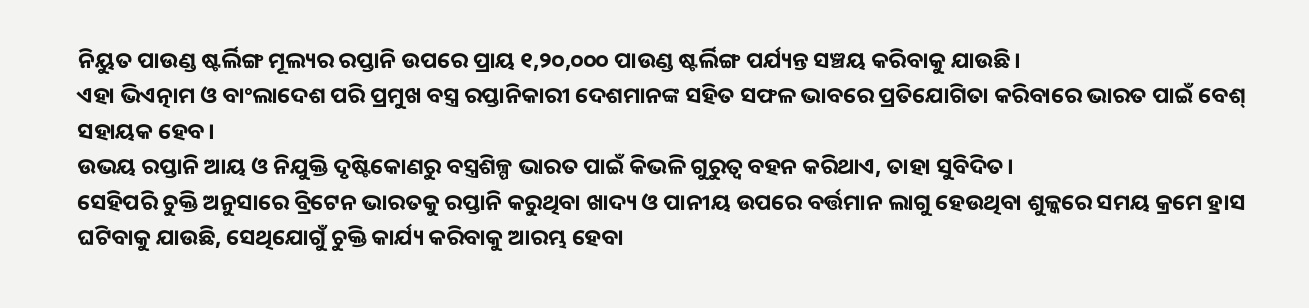ନିୟୁତ ପାଉଣ୍ଡ ଷ୍ଟର୍ଲିଙ୍ଗ ମୂଲ୍ୟର ରପ୍ତାନି ଉପରେ ପ୍ରାୟ ୧,୨୦,୦୦୦ ପାଉଣ୍ଡ ଷ୍ଟର୍ଲିଙ୍ଗ ପର୍ଯ୍ୟନ୍ତ ସଞ୍ଚୟ କରିବାକୁ ଯାଉଛି।
ଏହା ଭିଏତ୍ନାମ ଓ ବାଂଲାଦେଶ ପରି ପ୍ରମୁଖ ବସ୍ତ୍ର ରପ୍ତାନିକାରୀ ଦେଶମାନଙ୍କ ସହିତ ସଫଳ ଭାବରେ ପ୍ରତିଯୋଗିତା କରିବାରେ ଭାରତ ପାଇଁ ବେଶ୍ ସହାୟକ ହେବ।
ଉଭୟ ରପ୍ତାନି ଆୟ ଓ ନିଯୁକ୍ତି ଦୃଷ୍ଟିକୋଣରୁ ବସ୍ତ୍ରଶିଳ୍ପ ଭାରତ ପାଇଁ କିଭଳି ଗୁରୁତ୍ବ ବହନ କରିଥାଏ, ତାହା ସୁବିଦିତ।
ସେହିପରି ଚୁକ୍ତି ଅନୁସାରେ ବ୍ରିଟେନ ଭାରତକୁ ରପ୍ତାନି କରୁଥିବା ଖାଦ୍ୟ ଓ ପାନୀୟ ଉପରେ ବର୍ତ୍ତମାନ ଲାଗୁ ହେଉଥିବା ଶୁଳ୍କରେ ସମୟ କ୍ରମେ ହ୍ରାସ ଘଟିବାକୁ ଯାଉଛି, ସେଥିଯୋଗୁଁ ଚୁକ୍ତି କାର୍ଯ୍ୟ କରିବାକୁ ଆରମ୍ଭ ହେବା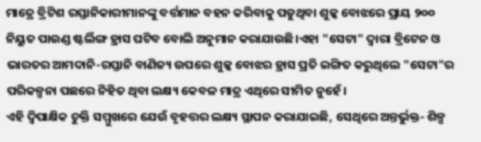ମାତ୍ରେ ବ୍ରିଟିଶ ରପ୍ତାନିକାରୀମାନଙ୍କୁ ବର୍ତ୍ତମାନ ବହନ କରିବାକୁ ପଡୁଥିବା ଶୁଳ୍କ ବୋଝରେ ପ୍ରାୟ ୨୦୦ ନିୟୁତ ପାଉଣ୍ଡ ଷ୍ଟର୍ଲିଙ୍ଗ ହ୍ରାସ ଘଟିବ ବୋଲି ଅନୁମାନ କରାଯାଉଛି।ଏହା "ସେଟା" ଦ୍ବାରା ବ୍ରିଟେନ ଓ ଭାରତର ଆମଦାନି-ରପ୍ତାନି ବାଣିଜ୍ୟ ଉପରେ ଶୁଳ୍କ ବୋଝର ହ୍ରାସ ପ୍ରତି ଇଙ୍ଗିତ କରୁଥିଲେ "ସେଟା"ର ପରିକଳ୍ପନା ପଛରେ ନିହିତ ଥିବା ଲକ୍ଷ୍ୟ କେବଳ ମାତ୍ର ଏଥିରେ ସୀମିତ ନୁହେଁ।
ଏହି ଦ୍ବିପାକ୍ଷିକ ଚୁକ୍ତି ସମ୍ମୁଖରେ ଯେଉଁ ବୃହତ୍ତର ଲକ୍ଷ୍ୟ ସ୍ଥାପନ କରାଯାଇଛି, ସେଥିରେ ଅନ୍ତର୍ଭୁକ୍ତ- ଶିଳ୍ପ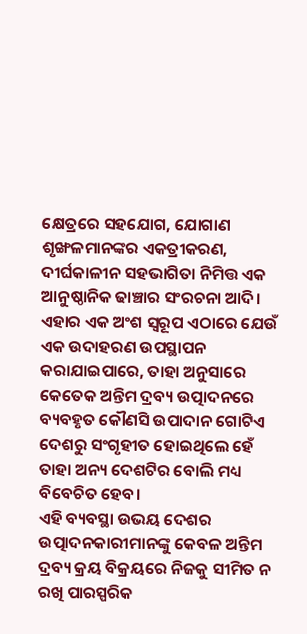କ୍ଷେତ୍ରରେ ସହଯୋଗ, ଯୋଗାଣ ଶୃଙ୍ଖଳମାନଙ୍କର ଏକତ୍ରୀକରଣ, ଦୀର୍ଘକାଳୀନ ସହଭାଗିତା ନିମିତ୍ତ ଏକ ଆନୁଷ୍ଠାନିକ ଢାଞ୍ଚାର ସଂରଚନା ଆଦି।
ଏହାର ଏକ ଅଂଶ ସ୍ବରୂପ ଏଠାରେ ଯେଉଁ ଏକ ଉଦାହରଣ ଉପସ୍ଥାପନ କରାଯାଇପାରେ, ତାହା ଅନୁସାରେ କେତେକ ଅନ୍ତିମ ଦ୍ରବ୍ୟ ଉତ୍ପାଦନରେ ବ୍ୟବହୃତ କୌଣସି ଉପାଦାନ ଗୋଟିଏ ଦେଶରୁ ସଂଗୃହୀତ ହୋଇଥିଲେ ହେଁ ତାହା ଅନ୍ୟ ଦେଶଟିର ବୋଲି ମଧ୍ୟ ବିବେଚିତ ହେବ।
ଏହି ବ୍ୟବସ୍ଥା ଉଭୟ ଦେଶର ଉତ୍ପାଦନକାରୀମାନଙ୍କୁ କେବଳ ଅନ୍ତିମ ଦ୍ରବ୍ୟ କ୍ରୟ ବିକ୍ରୟରେ ନିଜକୁ ସୀମିତ ନ ରଖି ପାରସ୍ପରିକ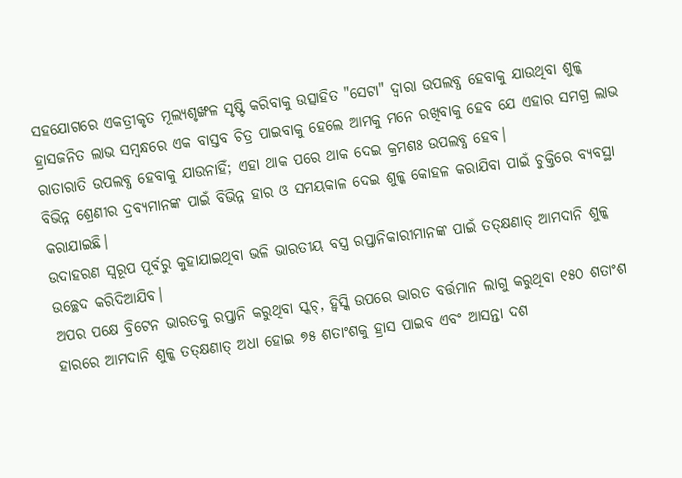ସହଯୋଗରେ ଏକତ୍ରୀକୃତ ମୂଲ୍ୟଶୃଙ୍ଖଳ ସୃଷ୍ଟି କରିବାକୁ ଉତ୍ସାହିତ "ସେଟା" ଦ୍ବାରା ଉପଲବ୍ଧ ହେବାକୁ ଯାଉଥିବା ଶୁଳ୍କ ହ୍ରାସଜନିତ ଲାଭ ସମ୍ବନ୍ଧରେ ଏକ ବାସ୍ତବ ଚିତ୍ର ପାଇବାକୁ ହେଲେ ଆମକୁ ମନେ ରଖିବାକୁ ହେବ ଯେ ଏହାର ସମଗ୍ର ଲାଭ ରାତାରାତି ଉପଲବ୍ଧ ହେବାକୁ ଯାଉନାହିଁ; ଏହା ଥାକ ପରେ ଥାକ ଦେଇ କ୍ରମଶଃ ଉପଲବ୍ଧ ହେବ।
ବିଭିନ୍ନ ଶ୍ରେଣୀର ଦ୍ରବ୍ୟମାନଙ୍କ ପାଇଁ ବିଭିନ୍ନ ହାର ଓ ସମୟକାଳ ଦେଇ ଶୁଳ୍କ କୋହଳ କରାଯିବା ପାଇଁ ଚୁକ୍ତିରେ ବ୍ୟବସ୍ଥା କରାଯାଇଛି।
ଉଦାହରଣ ସ୍ବରୂପ ପୂର୍ବରୁ କୁହାଯାଇଥିବା ଭଳି ଭାରତୀୟ ବସ୍ତ୍ର ରପ୍ତାନିକାରୀମାନଙ୍କ ପାଇଁ ତତ୍କ୍ଷଣାତ୍ ଆମଦାନି ଶୁଳ୍କ ଉଚ୍ଛେଦ କରିଦିଆଯିବ।
ଅପର ପକ୍ଷେ ବ୍ରିଟେନ ଭାରତକୁ ରପ୍ତାନି କରୁଥିବା ସ୍କଚ୍, ହ୍ବିସ୍କି ଉପରେ ଭାରତ ବର୍ତ୍ତମାନ ଲାଗୁ କରୁଥିବା ୧୫୦ ଶତାଂଶ ହାରରେ ଆମଦାନି ଶୁଳ୍କ ତତ୍କ୍ଷଣାତ୍ ଅଧା ହୋଇ ୭୫ ଶତାଂଶକୁ ହ୍ରାସ ପାଇବ ଏବଂ ଆସନ୍ତା ଦଶ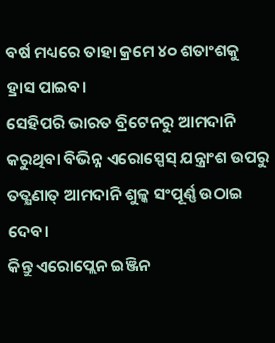ବର୍ଷ ମଧ୍ୟରେ ତାହା କ୍ରମେ ୪୦ ଶତାଂଶକୁ ହ୍ରାସ ପାଇବ।
ସେହିପରି ଭାରତ ବ୍ରିଟେନରୁ ଆମଦାନି କରୁଥିବା ବିଭିନ୍ନ ଏରୋସ୍ପେସ୍ ଯନ୍ତ୍ରାଂଶ ଉପରୁ ତତ୍କ୍ଷଣାତ୍ ଆମଦାନି ଶୁଳ୍କ ସଂପୂର୍ଣ୍ଣ ଉଠାଇ ଦେବ।
କିନ୍ତୁ ଏରୋପ୍ଲେନ ଇଞ୍ଜିନ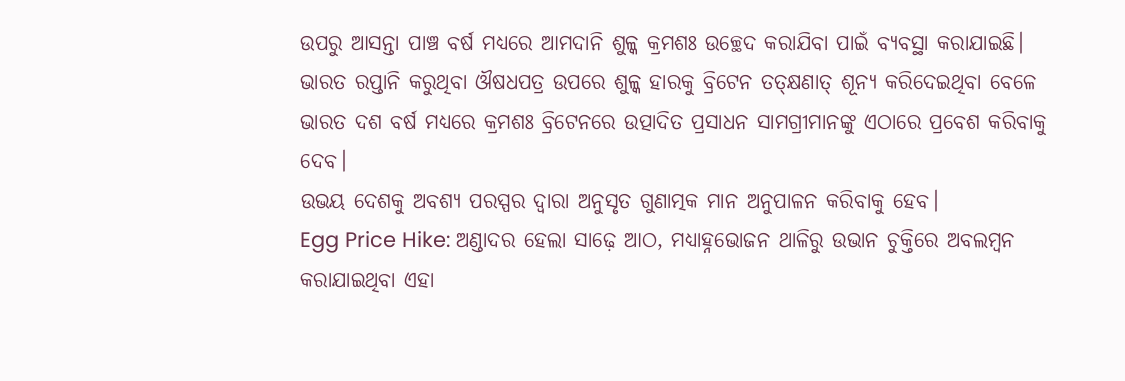ଉପରୁ ଆସନ୍ତା ପାଞ୍ଚ ବର୍ଷ ମଧ୍ୟରେ ଆମଦାନି ଶୁଳ୍କ କ୍ରମଶଃ ଉଚ୍ଛେଦ କରାଯିବା ପାଇଁ ବ୍ୟବସ୍ଥା କରାଯାଇଛି।
ଭାରତ ରପ୍ତାନି କରୁଥିବା ଔଷଧପତ୍ର ଉପରେ ଶୁଳ୍କ ହାରକୁ ବ୍ରିଟେନ ତତ୍କ୍ଷଣାତ୍ ଶୂନ୍ୟ କରିଦେଇଥିବା ବେଳେ ଭାରତ ଦଶ ବର୍ଷ ମଧ୍ୟରେ କ୍ରମଶଃ ବ୍ରିଟେନରେ ଉତ୍ପାଦିତ ପ୍ରସାଧନ ସାମଗ୍ରୀମାନଙ୍କୁ ଏଠାରେ ପ୍ରବେଶ କରିବାକୁ ଦେବ।
ଉଭୟ ଦେଶକୁ ଅବଶ୍ୟ ପରସ୍ପର ଦ୍ବାରା ଅନୁସୃତ ଗୁଣାତ୍ମକ ମାନ ଅନୁପାଳନ କରିବାକୁ ହେବ।
Egg Price Hike: ଅଣ୍ଡାଦର ହେଲା ସାଢ଼େ ଆଠ, ମଧ୍ୟାହ୍ନଭୋଜନ ଥାଳିରୁ ଉଭାନ ଚୁକ୍ତିରେ ଅବଲମ୍ବନ କରାଯାଇଥିବା ଏହା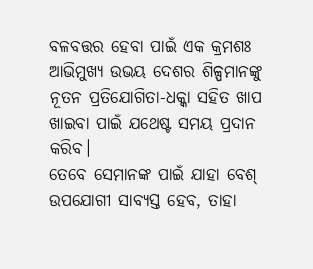ବଳବତ୍ତର ହେବା ପାଇଁ ଏକ କ୍ରମଶଃ ଆଭିମୁଖ୍ୟ ଉଭୟ ଦେଶର ଶିଳ୍ପମାନଙ୍କୁ ନୂତନ ପ୍ରତିଯୋଗିତା-ଧକ୍କା ସହିତ ଖାପ ଖାଇବା ପାଇଁ ଯଥେଷ୍ଟ ସମୟ ପ୍ରଦାନ କରିବ।
ତେବେ ସେମାନଙ୍କ ପାଇଁ ଯାହା ବେଶ୍ ଉପଯୋଗୀ ସାବ୍ୟସ୍ତ ହେବ, ତାହା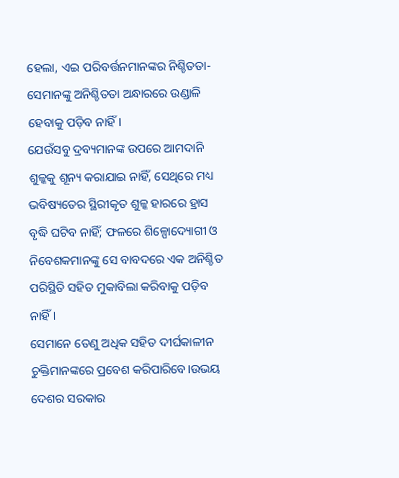ହେଲା, ଏଇ ପରିବର୍ତ୍ତନମାନଙ୍କର ନିଶ୍ଚିତତା- ସେମାନଙ୍କୁ ଅନିଶ୍ଚିତତା ଅନ୍ଧାରରେ ଉଣ୍ଡାଳି ହେବାକୁ ପଡ଼ିବ ନାହିଁ।
ଯେଉଁସବୁ ଦ୍ରବ୍ୟମାନଙ୍କ ଉପରେ ଆମଦାନି ଶୁଳ୍କକୁ ଶୂନ୍ୟ କରାଯାଇ ନାହିଁ, ସେଥିରେ ମଧ୍ୟ ଭବିଷ୍ୟତେର ସ୍ଥିରୀକୃତ ଶୁଳ୍କ ହାରରେ ହ୍ରାସ ବୃଦ୍ଧି ଘଟିବ ନାହିଁ; ଫଳରେ ଶିଳ୍ପୋଦ୍ୟୋଗୀ ଓ ନିବେଶକମାନଙ୍କୁ ସେ ବାବଦରେ ଏକ ଅନିଶ୍ଚିତ ପରିସ୍ଥିତି ସହିତ ମୁକାବିଲା କରିବାକୁ ପଡ଼ିବ ନାହିଁ।
ସେମାନେ ତେଣୁ ଅଧିକ ସହିତ ଦୀର୍ଘକାଳୀନ ଚୁକ୍ତିମାନଙ୍କରେ ପ୍ରବେଶ କରିପାରିବେ।ଉଭୟ ଦେଶର ସରକାର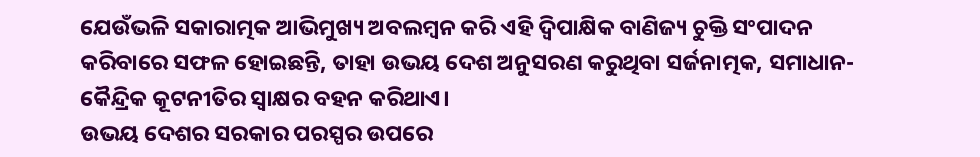ଯେଉଁଭଳି ସକାରାତ୍ମକ ଆଭିମୁଖ୍ୟ ଅବଲମ୍ବନ କରି ଏହି ଦ୍ବିପାକ୍ଷିକ ବାଣିଜ୍ୟ ଚୁକ୍ତି ସଂପାଦନ କରିବାରେ ସଫଳ ହୋଇଛନ୍ତି, ତାହା ଉଭୟ ଦେଶ ଅନୁସରଣ କରୁଥିବା ସର୍ଜନାତ୍ମକ, ସମାଧାନ-କୈନ୍ଦ୍ରିକ କୂଟନୀତିର ସ୍ବାକ୍ଷର ବହନ କରିଥାଏ।
ଉଭୟ ଦେଶର ସରକାର ପରସ୍ପର ଉପରେ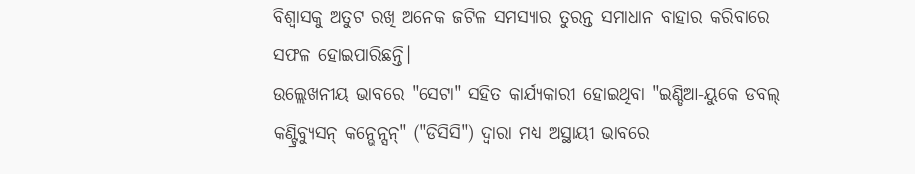ବିଶ୍ବାସକୁ ଅତୁଟ ରଖି ଅନେକ ଜଟିଳ ସମସ୍ୟାର ତୁରନ୍ତ ସମାଧାନ ବାହାର କରିବାରେ ସଫଳ ହୋଇପାରିଛନ୍ତି।
ଉଲ୍ଲେଖନୀୟ ଭାବରେ "ସେଟା" ସହିତ କାର୍ଯ୍ୟକାରୀ ହୋଇଥିବା "ଇଣ୍ଡିଆ-ୟୁକେ ଡବଲ୍ କଣ୍ଟ୍ରିବ୍ୟୁସନ୍ କନ୍ଭେନ୍ସନ୍" ("ଡିସିସି") ଦ୍ବାରା ମଧ୍ୟ ଅସ୍ଥାୟୀ ଭାବରେ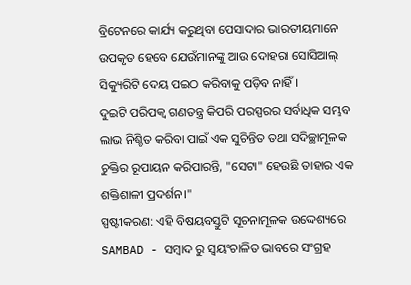ବ୍ରିଟେନରେ କାର୍ଯ୍ୟ କରୁଥିବା ପେସାଦାର ଭାରତୀୟମାନେ ଉପକୃତ ହେବେ ଯେଉଁମାନଙ୍କୁ ଆଉ ଦୋହରା ସୋସିଆଲ୍ ସିକ୍ୟୁରିଟି ଦେୟ ପଇଠ କରିବାକୁ ପଡ଼ିବ ନାହିଁ।
ଦୁଇଟି ପରିପକ୍ବ ଗଣତନ୍ତ୍ର କିପରି ପରସ୍ପରର ସର୍ବାଧିକ ସମ୍ଭବ ଲାଭ ନିଶ୍ଚିତ କରିବା ପାଇଁ ଏକ ସୁଚିନ୍ତିତ ତଥା ସଦିଚ୍ଛାମୂଳକ ଚୁକ୍ତିର ରୂପାୟନ କରିପାରନ୍ତି, "ସେଟା" ହେଉଛି ତାହାର ଏକ ଶକ୍ତିଶାଳୀ ପ୍ରଦର୍ଶନ।"
ସ୍ପଷ୍ଟୀକରଣ: ଏହି ବିଷୟବସ୍ତୁଟି ସୂଚନାମୂଳକ ଉଦ୍ଦେଶ୍ୟରେ SAMBAD - ସମ୍ବାଦ ରୁ ସ୍ୱୟଂଚାଳିତ ଭାବରେ ସଂଗ୍ରହ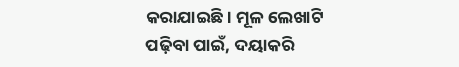କରାଯାଇଛି। ମୂଳ ଲେଖାଟି ପଢ଼ିବା ପାଇଁ, ଦୟାକରି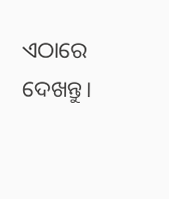ଏଠାରେ ଦେଖନ୍ତୁ।